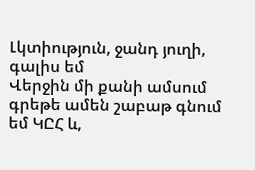Լկտիություն, ջանդ յուղի, գալիս եմ
Վերջին մի քանի ամսում գրեթե ամեն շաբաթ գնում եմ ԿԸՀ և,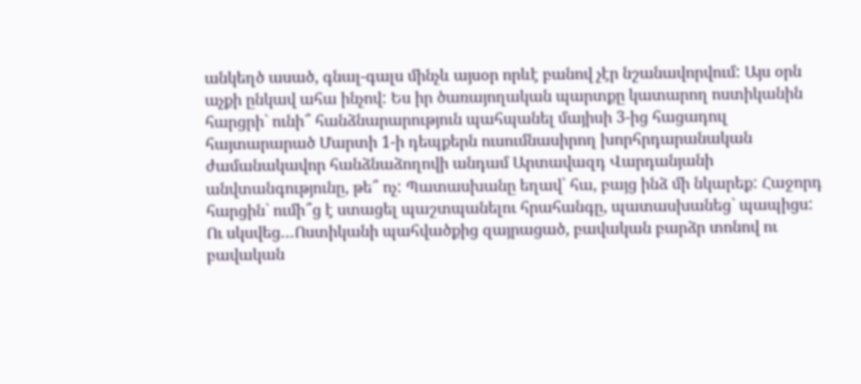անկեղծ ասած, գնալ-գալս մինչև այսօր որևէ բանով չէր նշանավորվում: Այս օրն աչքի ընկավ ահա ինչով: Ես իր ծառայողական պարտքը կատարող ոստիկանին հարցրի` ունի՞ հանձնարարություն պահպանել մայիսի 3-ից հացադուլ հայտարարած Մարտի 1-ի դեպքերն ուսումնասիրող խորհրդարանական ժամանակավոր հանձնաձողովի անդամ Արտավազդ Վարդանյանի անվտանգությունը, թե՞ ոչ: Պատասխանը եղավ՝ հա, բայց ինձ մի նկարեք: Հաջորդ հարցին` ումի՞ց է ստացել պաշտպանելու հրահանգը, պատասխանեց` պապիցս: Ու սկսվեց…Ոստիկանի պահվածքից զայրացած, բավական բարձր տոնով ու բավական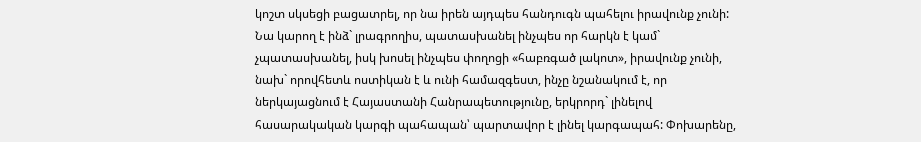կոշտ սկսեցի բացատրել, որ նա իրեն այդպես հանդուգն պահելու իրավունք չունի: Նա կարող է ինձ` լրագրողիս, պատասխանել ինչպես որ հարկն է կամ` չպատասխանել, իսկ խոսել ինչպես փողոցի «հաբռգած լակոտ», իրավունք չունի, նախ` որովհետև ոստիկան է և ունի համազգեստ, ինչը նշանակում է, որ ներկայացնում է Հայաստանի Հանրապետությունը, երկրորդ` լինելով հասարակական կարգի պահապան՝ պարտավոր է լինել կարգապահ: Փոխարենը,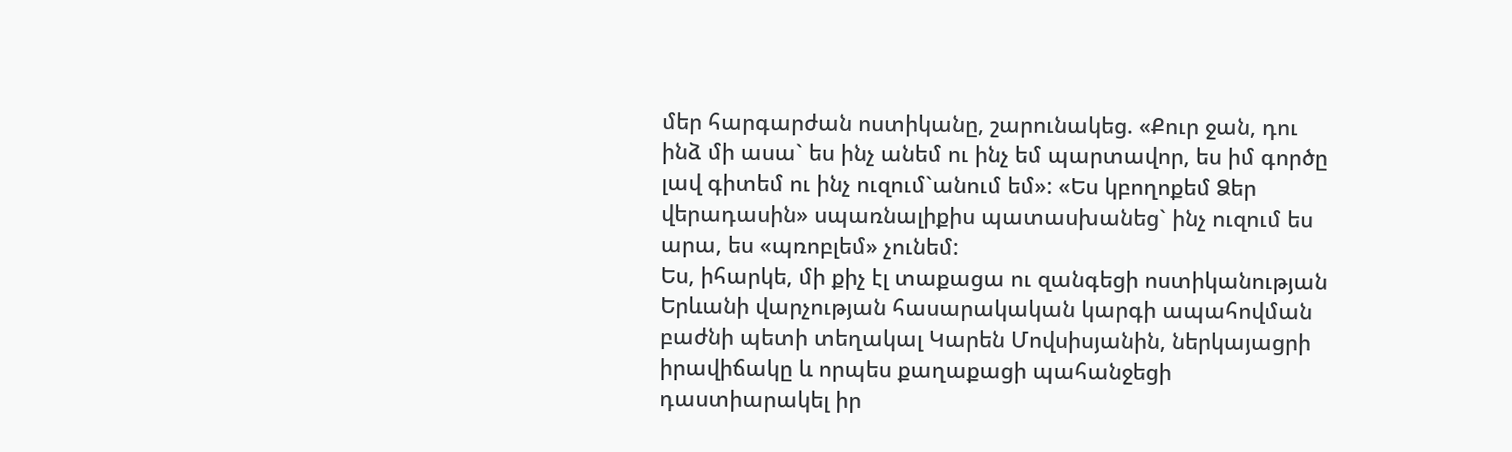մեր հարգարժան ոստիկանը, շարունակեց. «Քուր ջան, դու ինձ մի ասա` ես ինչ անեմ ու ինչ եմ պարտավոր, ես իմ գործը լավ գիտեմ ու ինչ ուզում`անում եմ»: «Ես կբողոքեմ Ձեր վերադասին» սպառնալիքիս պատասխանեց` ինչ ուզում ես արա, ես «պռոբլեմ» չունեմ:
Ես, իհարկե, մի քիչ էլ տաքացա ու զանգեցի ոստիկանության Երևանի վարչության հասարակական կարգի ապահովման բաժնի պետի տեղակալ Կարեն Մովսիսյանին, ներկայացրի իրավիճակը և որպես քաղաքացի պահանջեցի դաստիարակել իր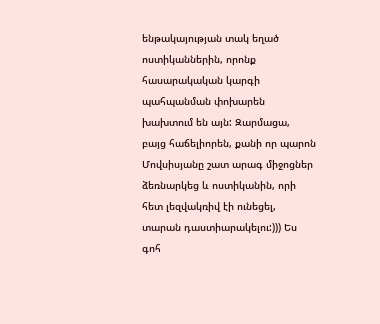ենթակայության տակ եղած ոստիկաններին, որոնք հասարակական կարգի պահպանման փոխարեն խախտում են այն: Զարմացա, բայց հաճելիորեն, քանի որ պարոն Մովսիսյանը շատ արագ միջոցներ ձեռնարկեց և ոստիկանին, որի հետ լեզվակռիվ էի ունեցել, տարան դաստիարակելու:))) Ես գոհ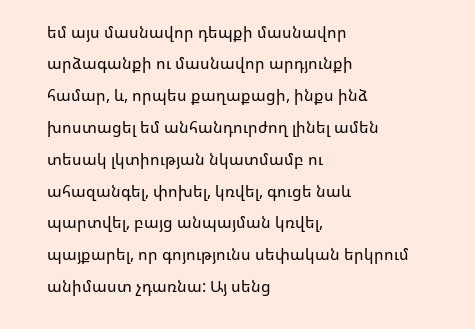եմ այս մասնավոր դեպքի մասնավոր արձագանքի ու մասնավոր արդյունքի համար, և, որպես քաղաքացի, ինքս ինձ խոստացել եմ անհանդուրժող լինել ամեն տեսակ լկտիության նկատմամբ ու ահազանգել, փոխել, կռվել, գուցե նաև պարտվել, բայց անպայման կռվել, պայքարել, որ գոյությունս սեփական երկրում անիմաստ չդառնա: Այ սենց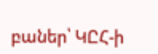բաներ՝ ԿԸՀ-ի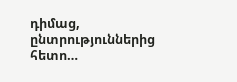դիմաց, ընտրություններից հետո…